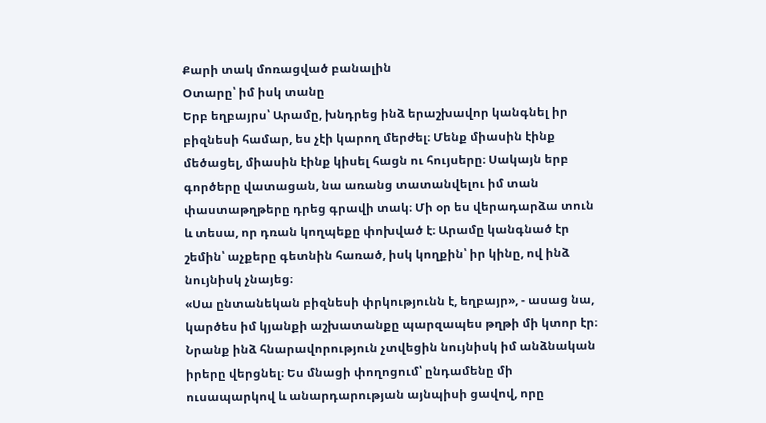Քարի տակ մոռացված բանալին
Օտարը՝ իմ իսկ տանը
Երբ եղբայրս՝ Արամը, խնդրեց ինձ երաշխավոր կանգնել իր բիզնեսի համար, ես չէի կարող մերժել։ Մենք միասին էինք մեծացել, միասին էինք կիսել հացն ու հույսերը։ Սակայն երբ գործերը վատացան, նա առանց տատանվելու իմ տան փաստաթղթերը դրեց գրավի տակ։ Մի օր ես վերադարձա տուն և տեսա, որ դռան կողպեքը փոխված է։ Արամը կանգնած էր շեմին՝ աչքերը գետնին հառած, իսկ կողքին՝ իր կինը, ով ինձ նույնիսկ չնայեց։
«Սա ընտանեկան բիզնեսի փրկությունն է, եղբայր», - ասաց նա, կարծես իմ կյանքի աշխատանքը պարզապես թղթի մի կտոր էր։ Նրանք ինձ հնարավորություն չտվեցին նույնիսկ իմ անձնական իրերը վերցնել։ Ես մնացի փողոցում՝ ընդամենը մի ուսապարկով և անարդարության այնպիսի ցավով, որը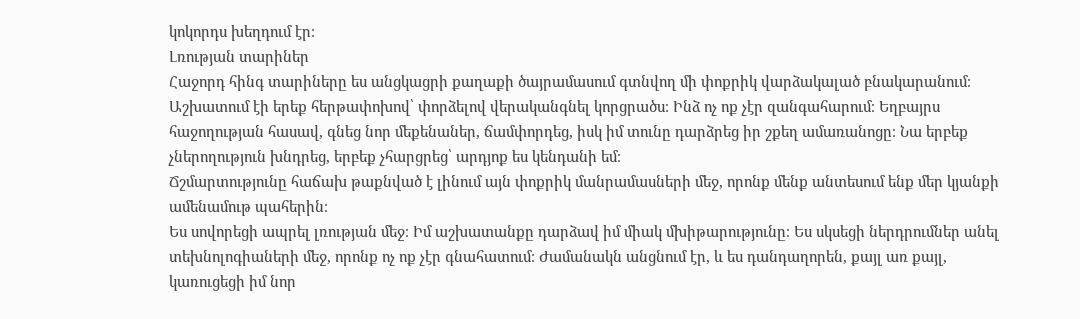կոկորդս խեղդում էր։
Լռության տարիներ
Հաջորդ հինգ տարիները ես անցկացրի քաղաքի ծայրամասում գտնվող մի փոքրիկ վարձակալած բնակարանում։ Աշխատում էի երեք հերթափոխով՝ փորձելով վերականգնել կորցրածս։ Ինձ ոչ ոք չէր զանգահարում։ Եղբայրս հաջողության հասավ, գնեց նոր մեքենաներ, ճամփորդեց, իսկ իմ տունը դարձրեց իր շքեղ ամառանոցը։ Նա երբեք չներողություն խնդրեց, երբեք չհարցրեց՝ արդյոք ես կենդանի եմ։
Ճշմարտությունը հաճախ թաքնված է լինում այն փոքրիկ մանրամասների մեջ, որոնք մենք անտեսում ենք մեր կյանքի ամենամութ պահերին։
Ես սովորեցի ապրել լռության մեջ։ Իմ աշխատանքը դարձավ իմ միակ մխիթարությունը։ Ես սկսեցի ներդրումներ անել տեխնոլոգիաների մեջ, որոնք ոչ ոք չէր գնահատում։ Ժամանակն անցնում էր, և ես դանդաղորեն, քայլ առ քայլ, կառուցեցի իմ նոր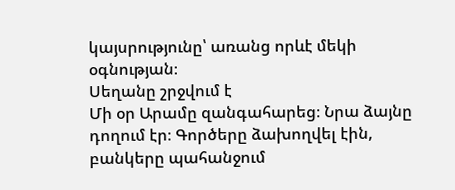կայսրությունը՝ առանց որևէ մեկի օգնության։
Սեղանը շրջվում է
Մի օր Արամը զանգահարեց։ Նրա ձայնը դողում էր։ Գործերը ձախողվել էին, բանկերը պահանջում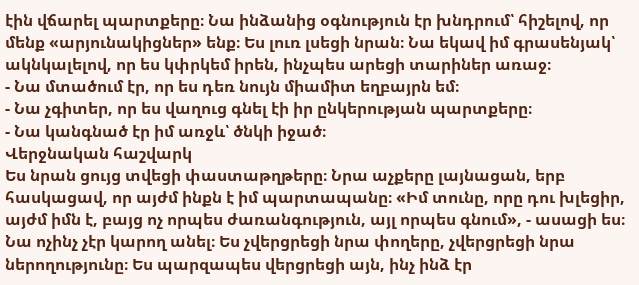էին վճարել պարտքերը։ Նա ինձանից օգնություն էր խնդրում՝ հիշելով, որ մենք «արյունակիցներ» ենք։ Ես լուռ լսեցի նրան։ Նա եկավ իմ գրասենյակ՝ ակնկալելով, որ ես կփրկեմ իրեն, ինչպես արեցի տարիներ առաջ։
- Նա մտածում էր, որ ես դեռ նույն միամիտ եղբայրն եմ։
- Նա չգիտեր, որ ես վաղուց գնել էի իր ընկերության պարտքերը։
- Նա կանգնած էր իմ առջև՝ ծնկի իջած։
Վերջնական հաշվարկ
Ես նրան ցույց տվեցի փաստաթղթերը։ Նրա աչքերը լայնացան, երբ հասկացավ, որ այժմ ինքն է իմ պարտապանը։ «Իմ տունը, որը դու խլեցիր, այժմ իմն է, բայց ոչ որպես ժառանգություն, այլ որպես գնում», - ասացի ես։ Նա ոչինչ չէր կարող անել։ Ես չվերցրեցի նրա փողերը, չվերցրեցի նրա ներողությունը։ Ես պարզապես վերցրեցի այն, ինչ ինձ էր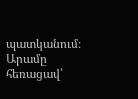պատկանում։
Արամը հեռացավ՝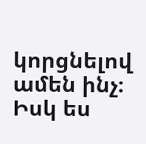կորցնելով ամեն ինչ։ Իսկ ես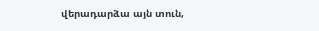վերադարձա այն տուն,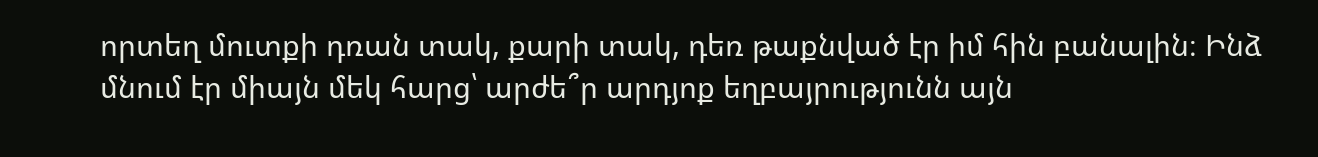որտեղ մուտքի դռան տակ, քարի տակ, դեռ թաքնված էր իմ հին բանալին։ Ինձ մնում էր միայն մեկ հարց՝ արժե՞ր արդյոք եղբայրությունն այն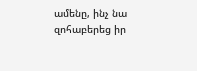ամենը, ինչ նա զոհաբերեց իր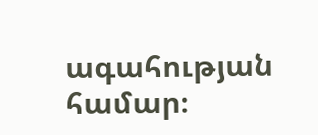ագահության համար։